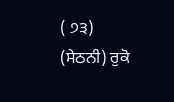( ੭੩)
(ਸੇਠਨੀ) ਰੁਕੋ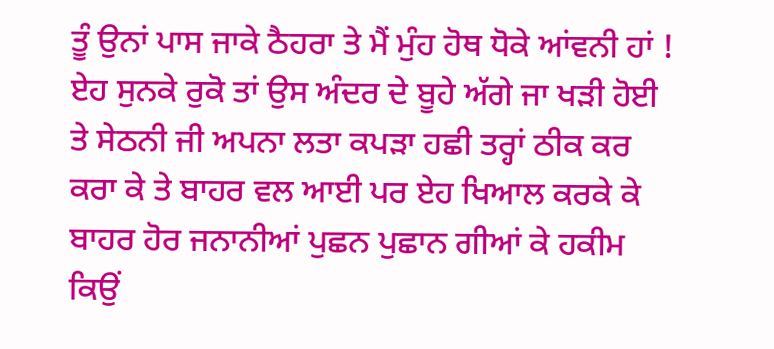ਤੂੰ ਉਨਾਂ ਪਾਸ ਜਾਕੇ ਠੈਹਰਾ ਤੇ ਮੈਂ ਮੁੰਹ ਹੋਥ ਧੋਕੇ ਆਂਵਨੀ ਹਾਂ ! ਏਹ ਸੁਨਕੇ ਰੁਕੋ ਤਾਂ ਉਸ ਅੰਦਰ ਦੇ ਬੂਹੇ ਅੱਗੇ ਜਾ ਖੜੀ ਹੋਈ ਤੇ ਸੇਠਨੀ ਜੀ ਅਪਨਾ ਲਤਾ ਕਪੜਾ ਹਛੀ ਤਰ੍ਹਾਂ ਠੀਕ ਕਰ ਕਰਾ ਕੇ ਤੇ ਬਾਹਰ ਵਲ ਆਈ ਪਰ ਏਹ ਖਿਆਲ ਕਰਕੇ ਕੇ ਬਾਹਰ ਹੋਰ ਜਨਾਨੀਆਂ ਪੁਛਨ ਪੁਛਾਨ ਗੀਆਂ ਕੇ ਹਕੀਮ ਕਿਉਂ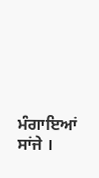ਮੰਗਾਇਆਂ ਸਾਂਜੇ ।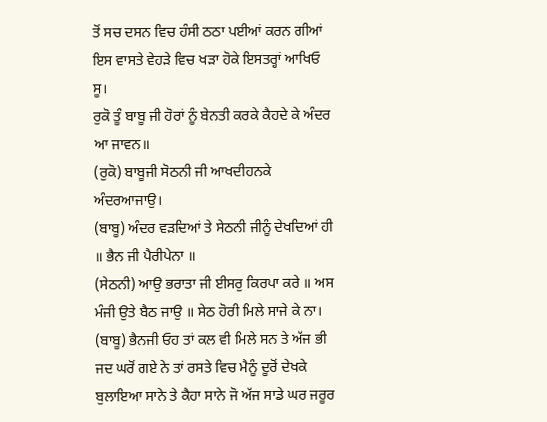ਤੋਂ ਸਚ ਦਸਨ ਵਿਚ ਹੰਸੀ ਠਠਾ ਪਈਆਂ ਕਰਨ ਗੀਆਂ ਇਸ ਵਾਸਤੇ ਵੇਹੜੇ ਵਿਚ ਖੜਾ ਹੋਕੇ ਇਸਤਰ੍ਹਾਂ ਆਖਿਓ ਸੂ।
ਰੁਕੋ ਤੂੰ ਬਾਬੂ ਜੀ ਹੋਰਾਂ ਨੂੰ ਬੇਨਤੀ ਕਰਕੇ ਕੈਹਦੇ ਕੇ ਅੰਦਰ ਆ ਜਾਵਨ॥
(ਰੁਕੋ) ਬਾਬੂਜੀ ਸੋਠਨੀ ਜੀ ਆਖਦੀਹਨਕੇ ਅੰਦਰਆਜਾਉ।
(ਬਾਬੂ) ਅੰਦਰ ਵੜਦਿਆਂ ਤੇ ਸੇਠਨੀ ਜੀਨੂੰ ਦੇਖਦਿਆਂ ਹੀ ॥ ਭੈਨ ਜੀ ਪੈਰੀਪੇਨਾ ॥
(ਸੇਠਨੀ) ਆਉ ਭਰਾਤਾ ਜੀ ਈਸਰੁ ਕਿਰਪਾ ਕਰੇ ॥ ਅਸ ਮੰਜੀ ਉਤੇ ਬੈਠ ਜਾਉ ॥ ਸੇਠ ਹੋਰੀ ਮਿਲੇ ਸਾਜੇ ਕੇ ਨਾ।
(ਬਾਬੂ) ਭੈਨਜੀ ਓਹ ਤਾਂ ਕਲ ਵੀ ਮਿਲੇ ਸਨ ਤੇ ਅੱਜ ਭੀ ਜਦ ਘਰੋਂ ਗਏ ਨੇ ਤਾਂ ਰਸਤੇ ਵਿਚ ਮੈਨੂੰ ਦੂਰੋਂ ਦੇਖਕੇ ਬੁਲਾਇਆ ਸਾਨੇ ਤੇ ਕੈਹਾ ਸਾਨੇ ਜੋ ਅੱਜ ਸਾਡੇ ਘਰ ਜਰੂਰ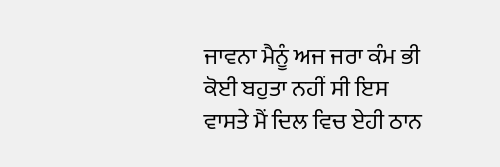ਜਾਵਨਾ ਮੈਨੂੰ ਅਜ ਜਰਾ ਕੰਮ ਭੀ ਕੋਈ ਬਹੁਤਾ ਨਹੀਂ ਸੀ ਇਸ ਵਾਸਤੇ ਮੈਂ ਦਿਲ ਵਿਚ ਏਹੀ ਠਾਨ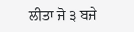ਲੀਤਾ ਜੋ ੩ ਬਜੇ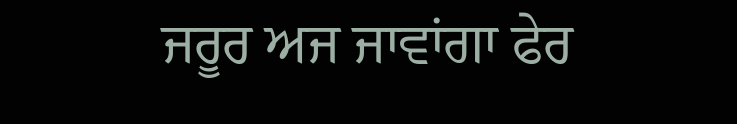ਜਰੂਰ ਅਜ ਜਾਵਾਂਗਾ ਫੇਰ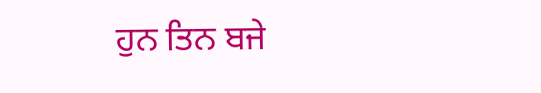ਹੁਨ ਤਿਨ ਬਜੇ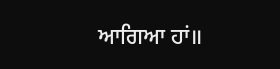ਆਗਿਆ ਹਾਂ॥